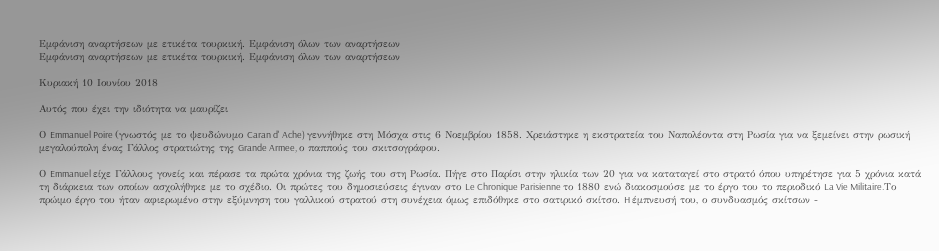Εμφάνιση αναρτήσεων με ετικέτα τουρκική. Εμφάνιση όλων των αναρτήσεων
Εμφάνιση αναρτήσεων με ετικέτα τουρκική. Εμφάνιση όλων των αναρτήσεων

Κυριακή 10 Ιουνίου 2018

Αυτός που έχει την ιδιότητα να μαυρίζει

Ο Emmanuel Poire (γνωστός με το ψευδώνυμο Caran d' Ache) γεννήθηκε στη Μόσχα στις 6 Νοεμβρίου 1858. Χρειάστηκε η εκστρατεία του Ναπολέοντα στη Ρωσία για να ξεμείνει στην ρωσική μεγαλούπολη ένας Γάλλος στρατιώτης της Grande Armee, ο παππούς του σκιτσογράφου.

Ο Emmanuel είχε Γάλλους γονείς και πέρασε τα πρώτα χρόνια της ζωής του στη Ρωσία. Πήγε στο Παρίσι στην ηλικία των 20 για να καταταγεί στο στρατό όπου υπηρέτησε για 5 χρόνια κατά τη διάρκεια των οποίων ασχολήθηκε με το σχέδιο. Οι πρώτες του δημοσιεύσεις έγιναν στο Le Chronique Parisienne το 1880 ενώ διακοσμούσε με το έργο του το περιοδικό La Vie Militaire.Το πρώιμο έργο του ήταν αφιερωμένο στην εξύμνηση του γαλλικού στρατού στη συνέχεια όμως επιδόθηκε στο σατιρικό σκίτσο. H έμπνευσή του, ο συνδυασμός σκίτσων -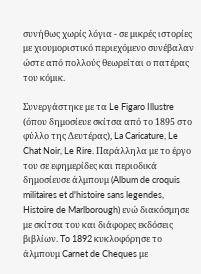συνήθως χωρίς λόγια - σε μικρές ιστορίες με χιουμοριστικό περιεχόμενο συνέβαλαν ώστε από πολλούς θεωρείται ο πατέρας του κόμικ.

Συνεργάστηκε με τα Le Figaro Illustre (όπου δημοσίευε σκίτσα από το 1895 στο φύλλο της Δευτέρας), La Caricature, Le Chat Noir, Le Rire. Παράλληλα με το έργο του σε εφημερίδες και περιοδικά δημοσίευσε άλμπουμ (Album de croquis militaires et d'histoire sans legendes, Histoire de Marlborough) ενώ διακόσμησε με σκίτσα του και διάφορες εκδόσεις βιβλίων. To 1892 κυκλοφόρησε το άλμπουμ Carnet de Cheques με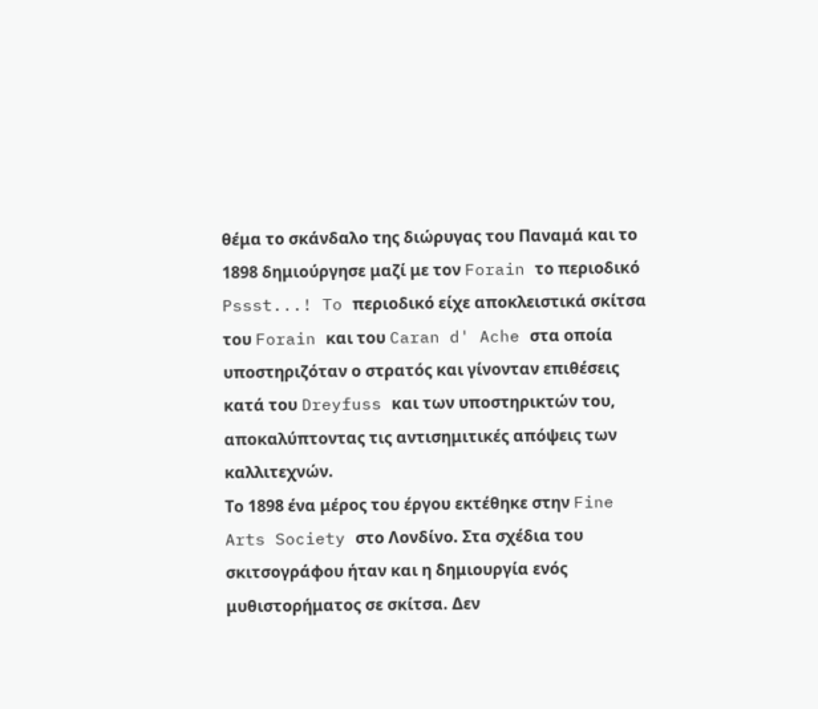θέμα το σκάνδαλο της διώρυγας του Παναμά και το 1898 δημιούργησε μαζί με τον Forain το περιοδικό Pssst...! To περιοδικό είχε αποκλειστικά σκίτσα του Forain και του Caran d' Ache στα οποία υποστηριζόταν ο στρατός και γίνονταν επιθέσεις κατά του Dreyfuss και των υποστηρικτών του, αποκαλύπτοντας τις αντισημιτικές απόψεις των καλλιτεχνών.
Το 1898 ένα μέρος του έργου εκτέθηκε στην Fine Arts Society στο Λονδίνο. Στα σχέδια του σκιτσογράφου ήταν και η δημιουργία ενός μυθιστορήματος σε σκίτσα. Δεν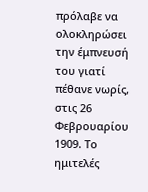πρόλαβε να ολοκληρώσει την έμπνευσή του γιατί πέθανε νωρίς, στις 26 Φεβρουαρίου 1909. Το ημιτελές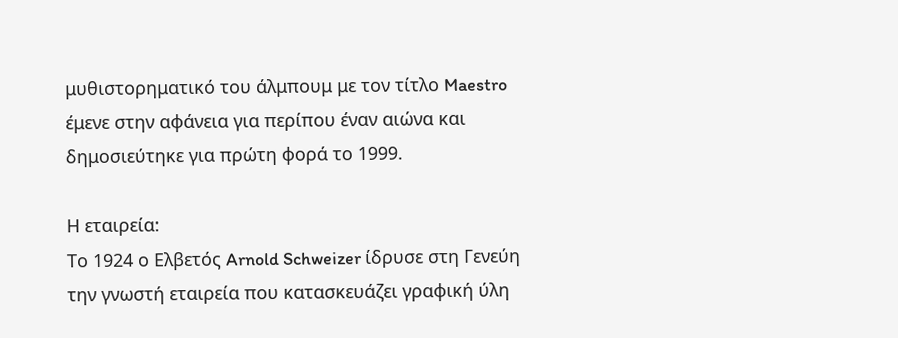μυθιστορηματικό του άλμπουμ με τον τίτλο Maestro έμενε στην αφάνεια για περίπου έναν αιώνα και δημοσιεύτηκε για πρώτη φορά το 1999.

Η εταιρεία:
Το 1924 ο Ελβετός Arnold Schweizer ίδρυσε στη Γενεύη την γνωστή εταιρεία που κατασκευάζει γραφική ύλη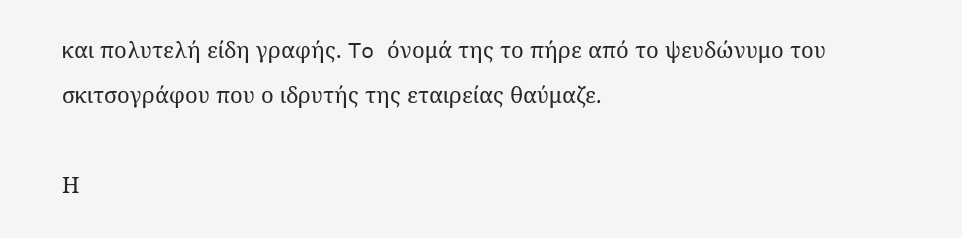και πολυτελή είδη γραφής. To όνομά της το πήρε από το ψευδώνυμο του σκιτσογράφου που ο ιδρυτής της εταιρείας θαύμαζε.

Η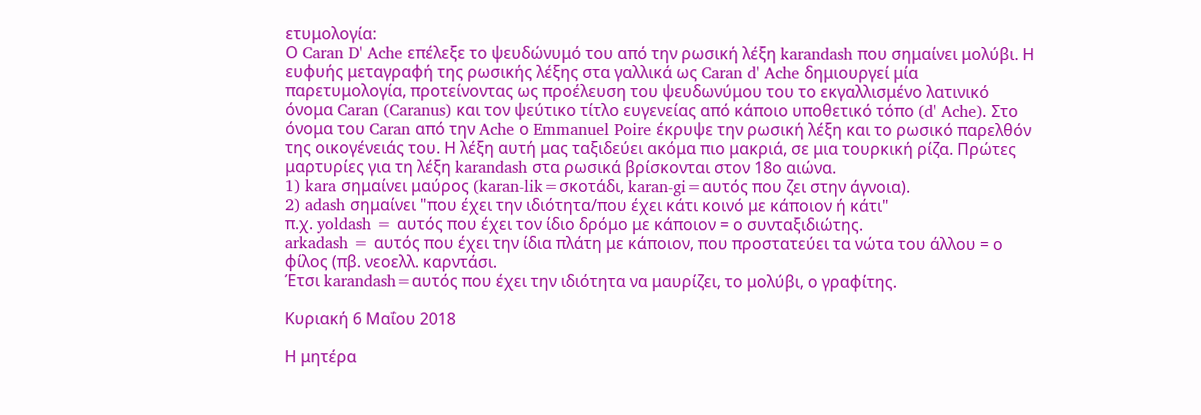ετυμολογία:
Ο Caran D' Ache επέλεξε το ψευδώνυμό του από την ρωσική λέξη karandash που σημαίνει μολύβι. Η ευφυής μεταγραφή της ρωσικής λέξης στα γαλλικά ως Caran d' Ache δημιουργεί μία παρετυμολογία, προτείνοντας ως προέλευση του ψευδωνύμου του το εκγαλλισμένο λατινικό όνομα Caran (Caranus) και τον ψεύτικο τίτλο ευγενείας από κάποιο υποθετικό τόπο (d' Ache). Στο όνομα του Caran από την Ache ο Emmanuel Poire έκρυψε την ρωσική λέξη και το ρωσικό παρελθόν της οικογένειάς του. Η λέξη αυτή μας ταξιδεύει ακόμα πιο μακριά, σε μια τουρκική ρίζα. Πρώτες μαρτυρίες για τη λέξη karandash στα ρωσικά βρίσκονται στον 18ο αιώνα.
1) kara σημαίνει μαύρος (karan-lik=σκοτάδι, karan-gi=αυτός που ζει στην άγνοια).
2) adash σημαίνει "που έχει την ιδιότητα/που έχει κάτι κοινό με κάποιον ή κάτι"
π.χ. yoldash = αυτός που έχει τον ίδιο δρόμο με κάποιον = ο συνταξιδιώτης.
arkadash = αυτός που έχει την ίδια πλάτη με κάποιον, που προστατεύει τα νώτα του άλλου = ο φίλος (πβ. νεοελλ. καρντάσι.
Έτσι karandash=αυτός που έχει την ιδιότητα να μαυρίζει, το μολύβι, ο γραφίτης.

Κυριακή 6 Μαΐου 2018

Η μητέρα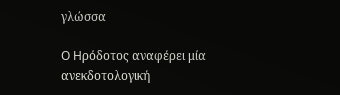γλώσσα

O Hρόδοτος αναφέρει μία ανεκδοτολογική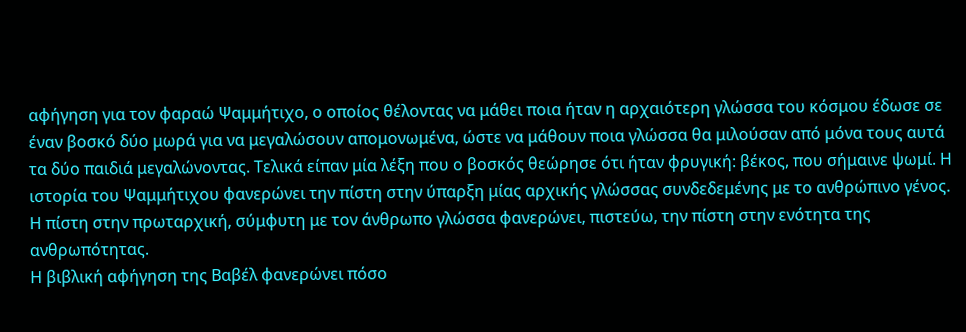αφήγηση για τον φαραώ Ψαμμήτιχο, ο οποίος θέλοντας να μάθει ποια ήταν η αρχαιότερη γλώσσα του κόσμου έδωσε σε έναν βοσκό δύο μωρά για να μεγαλώσουν απομονωμένα, ώστε να μάθουν ποια γλώσσα θα μιλούσαν από μόνα τους αυτά τα δύο παιδιά μεγαλώνοντας. Τελικά είπαν μία λέξη που ο βοσκός θεώρησε ότι ήταν φρυγική: βέκος, που σήμαινε ψωμί. Η ιστορία του Ψαμμήτιχου φανερώνει την πίστη στην ύπαρξη μίας αρχικής γλώσσας συνδεδεμένης με το ανθρώπινο γένος. Η πίστη στην πρωταρχική, σύμφυτη με τον άνθρωπο γλώσσα φανερώνει, πιστεύω, την πίστη στην ενότητα της ανθρωπότητας.
Η βιβλική αφήγηση της Βαβέλ φανερώνει πόσο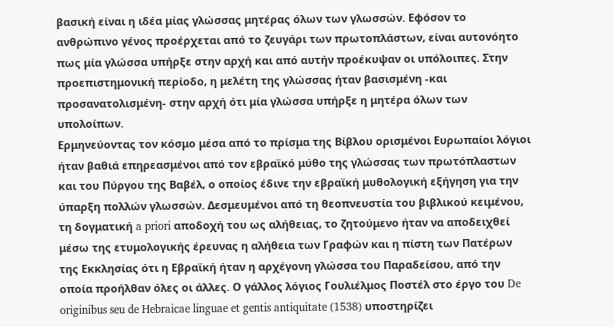βασική είναι η ιδέα μίας γλώσσας μητέρας όλων των γλωσσών. Εφόσον το ανθρώπινο γένος προέρχεται από το ζευγάρι των πρωτοπλάστων, είναι αυτονόητο πως μία γλώσσα υπήρξε στην αρχή και από αυτήν προέκυψαν οι υπόλοιπες. Στην προεπιστημονική περίοδο, η μελέτη της γλώσσας ήταν βασισμένη -και προσανατολισμένη- στην αρχή ότι μία γλώσσα υπήρξε η μητέρα όλων των υπολοίπων.
Ερμηνεύοντας τον κόσμο μέσα από το πρίσμα της Βίβλου ορισμένοι Ευρωπαίοι λόγιοι ήταν βαθιά επηρεασμένοι από τον εβραϊκό μύθο της γλώσσας των πρωτόπλαστων και του Πύργου της Βαβέλ, ο οποίος έδινε την εβραϊκή μυθολογική εξήγηση για την ύπαρξη πολλών γλωσσών. Δεσμευμένοι από τη θεοπνευστία του βιβλικού κειμένου, τη δογματική a priori αποδοχή του ως αλήθειας, το ζητούμενο ήταν να αποδειχθεί μέσω της ετυμολογικής έρευνας η αλήθεια των Γραφών και η πίστη των Πατέρων της Εκκλησίας ότι η Εβραϊκή ήταν η αρχέγονη γλώσσα του Παραδείσου, από την οποία προήλθαν όλες οι άλλες. Ο γάλλος λόγιος Γουλιέλμος Ποστέλ στο έργο του De originibus seu de Hebraicae linguae et gentis antiquitate (1538) υποστηρίζει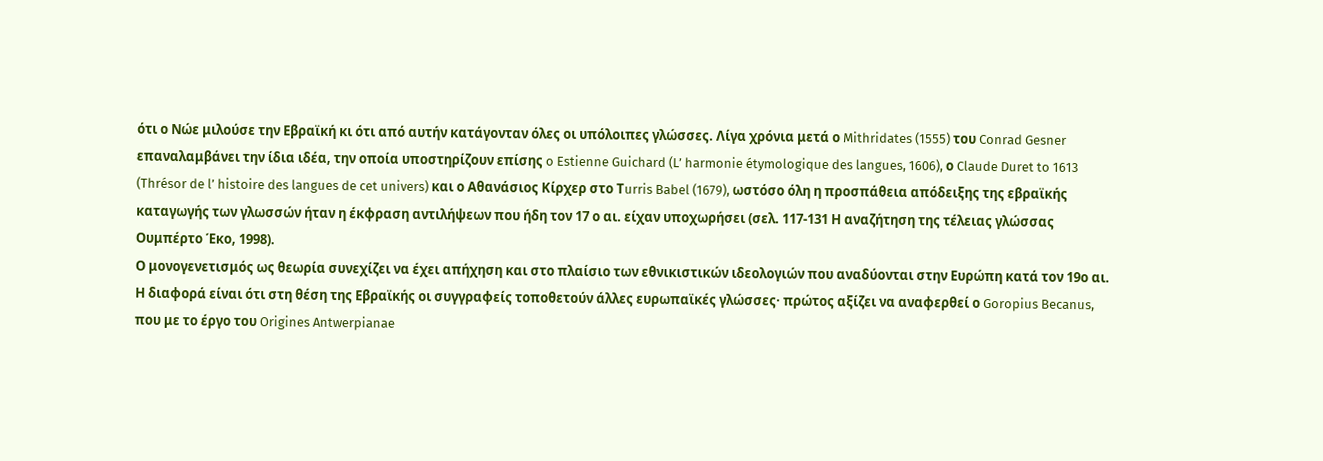ότι ο Νώε μιλούσε την Εβραϊκή κι ότι από αυτήν κατάγονταν όλες οι υπόλοιπες γλώσσες. Λίγα χρόνια μετά ο Mithridates (1555) του Conrad Gesner επαναλαμβάνει την ίδια ιδέα, την οποία υποστηρίζουν επίσης o Estienne Guichard (L’ harmonie étymologique des langues, 1606), ο Claude Duret to 1613 (Thrésor de l’ histoire des langues de cet univers) και ο Αθανάσιος Κίρχερ στο Τurris Babel (1679), ωστόσο όλη η προσπάθεια απόδειξης της εβραϊκής καταγωγής των γλωσσών ήταν η έκφραση αντιλήψεων που ήδη τον 17 ο αι. είχαν υποχωρήσει (σελ. 117-131 Η αναζήτηση της τέλειας γλώσσας Ουμπέρτο Έκο, 1998).
Ο μονογενετισμός ως θεωρία συνεχίζει να έχει απήχηση και στο πλαίσιο των εθνικιστικών ιδεολογιών που αναδύονται στην Ευρώπη κατά τον 19ο αι. Η διαφορά είναι ότι στη θέση της Εβραϊκής οι συγγραφείς τοποθετούν άλλες ευρωπαϊκές γλώσσες· πρώτος αξίζει να αναφερθεί ο Goropius Becanus, που με το έργο του Origines Antwerpianae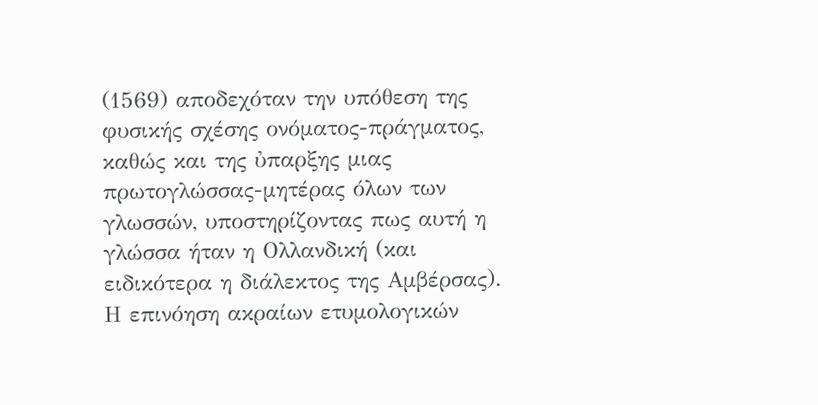(1569) αποδεχόταν την υπόθεση της φυσικής σχέσης ονόματος-πράγματος, καθώς και της ὐπαρξης μιας πρωτογλώσσας-μητέρας όλων των γλωσσών, υποστηρίζοντας πως αυτή η γλώσσα ήταν η Ολλανδική (και ειδικότερα η διάλεκτος της Αμβέρσας). Η επινόηση ακραίων ετυμολογικών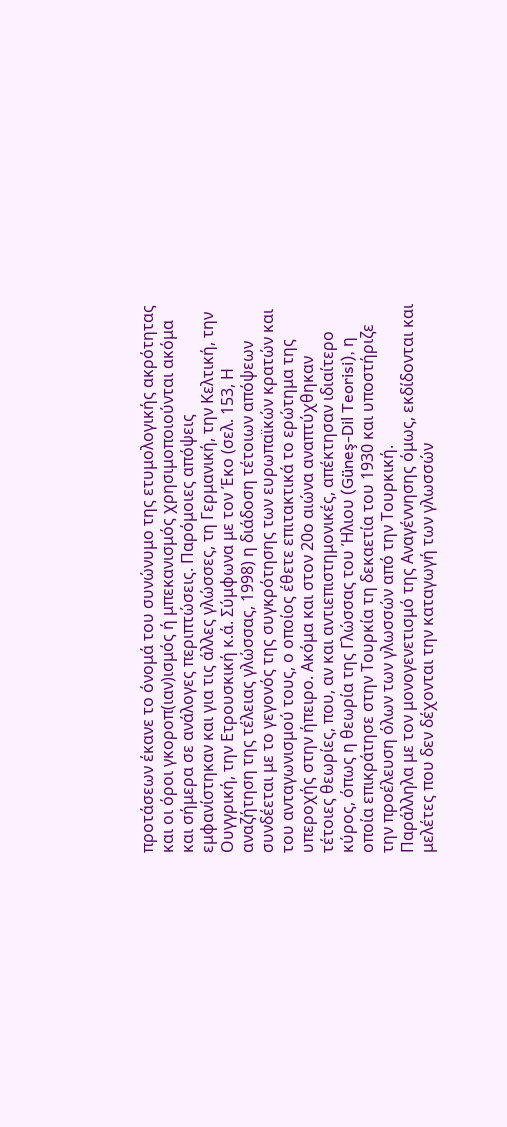προτάσεων έκανε το όνομά του συνώνυμο της ετυμολογικής ακρότητας και οι όροι γκοροπ(ιαν)ισμός ή μπεκανισμός χρησιμοποιούνται ακόμα και σήμερα σε ανάλογες περιπτώσεις. Παρόμοιες απόψεις εμφανίστηκαν και για τις άλλες γλώσσες, τη Γερμανική, την Κελτική, την Ουγγρική, την Ετρουσκική κ.ά. Σύμφωνα με τον Έκο (σελ. 153, Η αναζήτηση της τέλειας γλώσσας, 1998) η διάδοση τέτοιων απόψεων συνδέεται με το γεγονός της συγκρότησης των ευρωπαϊκών κρατών και του ανταγωνισμού τους, ο οποίος έθετε επιτακτικά το ερώτημα της υπεροχής στην ήπειρο. Ακόμα και στον 20ο αιώνα αναπτύχθηκαν τέτοιες θεωρίες, που, αν και αντιεπιστημονικές, απέκτησαν ιδιαίτερο κύρος, όπως η θεωρία της Γλώσσας του Ήλιου (Güneş-Dil Teorisi), η οποία επικράτησε στην Τουρκία τη δεκαετία του 1930 και υποστήριζε την προέλευση όλων των γλωσσών από την Τουρκική.
Παράλληλα με τον μονογενετισμό της Αναγέννησης όμως, εκδίδονται και μελέτες που δεν δέχονται την καταγωγή των γλωσσών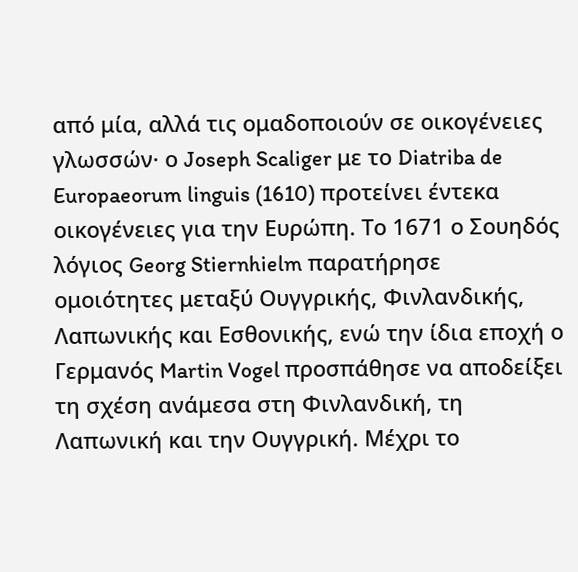από μία, αλλά τις ομαδοποιούν σε οικογένειες γλωσσών· ο Joseph Scaliger με το Diatriba de Europaeorum linguis (1610) προτείνει έντεκα οικογένειες για την Ευρώπη. Το 1671 ο Σουηδός λόγιος Georg Stiernhielm παρατήρησε ομοιότητες μεταξύ Ουγγρικής, Φινλανδικής, Λαπωνικής και Εσθονικής, ενώ την ίδια εποχή ο Γερμανός Martin Vogel προσπάθησε να αποδείξει τη σχέση ανάμεσα στη Φινλανδική, τη Λαπωνική και την Ουγγρική. Μέχρι το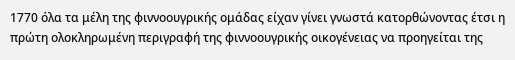1770 όλα τα μέλη της φιννοουγρικής ομάδας είχαν γίνει γνωστά κατορθώνοντας έτσι η πρώτη ολοκληρωμένη περιγραφή της φιννοουγρικής οικογένειας να προηγείται της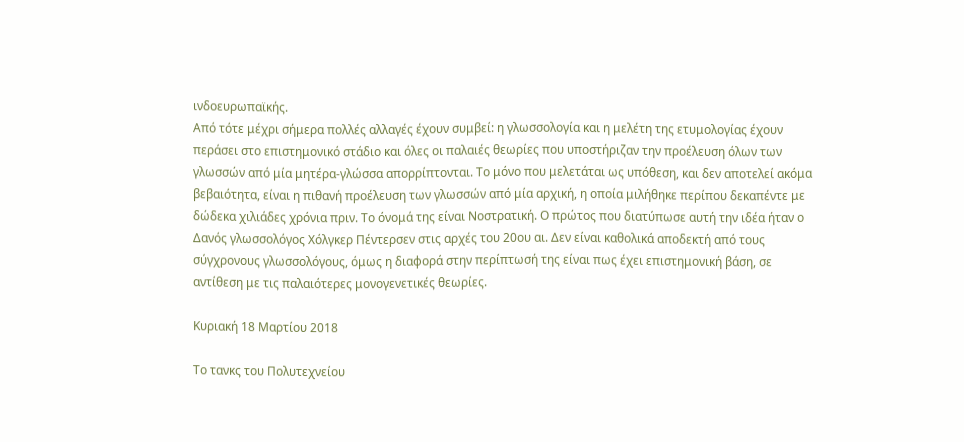ινδοευρωπαϊκής.
Από τότε μέχρι σήμερα πολλές αλλαγές έχουν συμβεί: η γλωσσολογία και η μελέτη της ετυμολογίας έχουν περάσει στο επιστημονικό στάδιο και όλες οι παλαιές θεωρίες που υποστήριζαν την προέλευση όλων των γλωσσών από μία μητέρα-γλώσσα απορρίπτονται. Το μόνο που μελετάται ως υπόθεση, και δεν αποτελεί ακόμα βεβαιότητα, είναι η πιθανή προέλευση των γλωσσών από μία αρχική, η οποία μιλήθηκε περίπου δεκαπέντε με δώδεκα χιλιάδες χρόνια πριν. Το όνομά της είναι Νοστρατική. Ο πρώτος που διατύπωσε αυτή την ιδέα ήταν ο Δανός γλωσσολόγος Χόλγκερ Πέντερσεν στις αρχές του 20ου αι. Δεν είναι καθολικά αποδεκτή από τους σύγχρονους γλωσσολόγους, όμως η διαφορά στην περίπτωσή της είναι πως έχει επιστημονική βάση, σε αντίθεση με τις παλαιότερες μονογενετικές θεωρίες.

Κυριακή 18 Μαρτίου 2018

Το τανκς του Πολυτεχνείου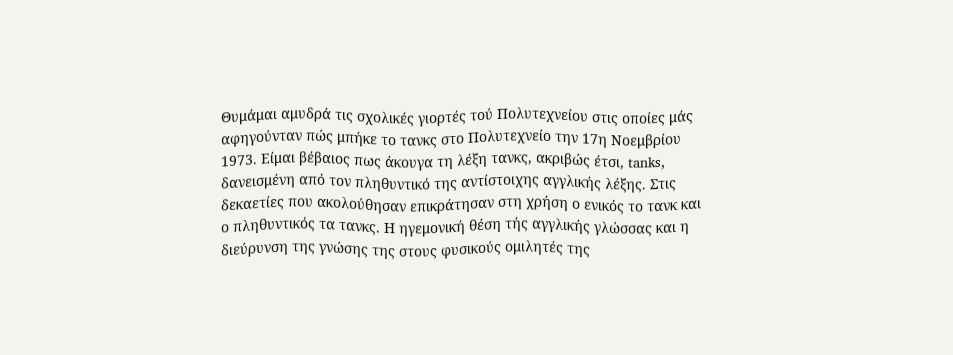Θυμάμαι αμυδρά τις σχολικές γιορτές τού Πολυτεχνείου στις οποίες μάς αφηγούνταν πώς μπήκε το τανκς στο Πολυτεχνείο την 17η Νοεμβρίου 1973. Είμαι βέβαιος πως άκουγα τη λέξη τανκς, ακριβώς έτσι, tanks, δανεισμένη από τον πληθυντικό της αντίστοιχης αγγλικής λέξης. Στις δεκαετίες που ακολούθησαν επικράτησαν στη χρήση ο ενικός το τανκ και ο πληθυντικός τα τανκς. Η ηγεμονική θέση τής αγγλικής γλώσσας και η διεύρυνση της γνώσης της στους φυσικούς ομιλητές της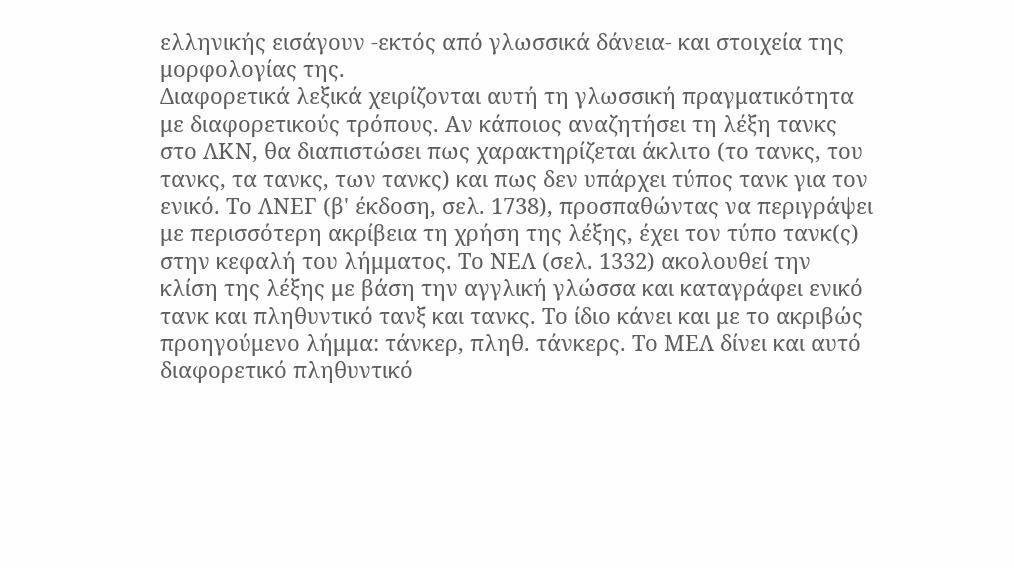ελληνικής εισάγουν -εκτός από γλωσσικά δάνεια- και στοιχεία της μορφολογίας της.
Διαφορετικά λεξικά χειρίζονται αυτή τη γλωσσική πραγματικότητα με διαφορετικούς τρόπους. Αν κάποιος αναζητήσει τη λέξη τανκς στο ΛΚΝ, θα διαπιστώσει πως χαρακτηρίζεται άκλιτο (το τανκς, του τανκς, τα τανκς, των τανκς) και πως δεν υπάρχει τύπος τανκ για τον ενικό. Το ΛΝΕΓ (β' έκδοση, σελ. 1738), προσπαθώντας να περιγράψει με περισσότερη ακρίβεια τη χρήση της λέξης, έχει τον τύπο τανκ(ς) στην κεφαλή του λήμματος. Το ΝΕΛ (σελ. 1332) ακολουθεί την κλίση της λέξης με βάση την αγγλική γλώσσα και καταγράφει ενικό τανκ και πληθυντικό τανξ και τανκς. Το ίδιο κάνει και με το ακριβώς προηγούμενο λήμμα: τάνκερ, πληθ. τάνκερς. Το ΜΕΛ δίνει και αυτό διαφορετικό πληθυντικό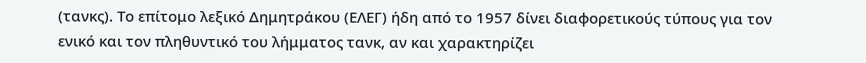(τανκς). Το επίτομο λεξικό Δημητράκου (ΕΛΕΓ) ήδη από το 1957 δίνει διαφορετικούς τύπους για τον ενικό και τον πληθυντικό του λήμματος τανκ, αν και χαρακτηρίζει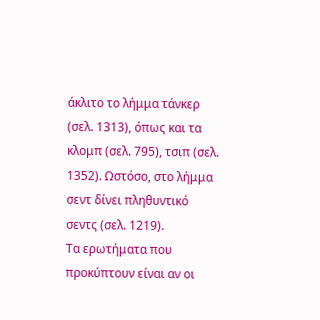άκλιτο το λήμμα τάνκερ (σελ. 1313), όπως και τα κλομπ (σελ. 795), τσιπ (σελ. 1352). Ωστόσο, στο λήμμα σεντ δίνει πληθυντικό σεντς (σελ. 1219).
Τα ερωτήματα που προκύπτουν είναι αν οι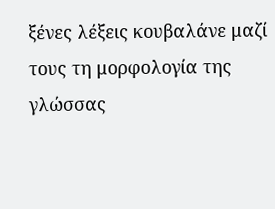ξένες λέξεις κουβαλάνε μαζί τους τη μορφολογία της γλώσσας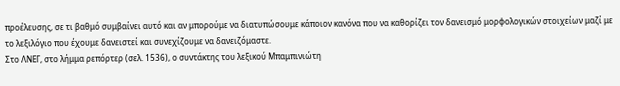προέλευσης, σε τι βαθμό συμβαίνει αυτό και αν μπορούμε να διατυπώσουμε κάποιον κανόνα που να καθορίζει τον δανεισμό μορφολογικών στοιχείων μαζί με το λεξιλόγιο που έχουμε δανειστεί και συνεχίζουμε να δανειζόμαστε.
Στο ΛΝΕΓ, στο λήμμα ρεπόρτερ (σελ. 1536), ο συντάκτης του λεξικού Μπαμπινιώτη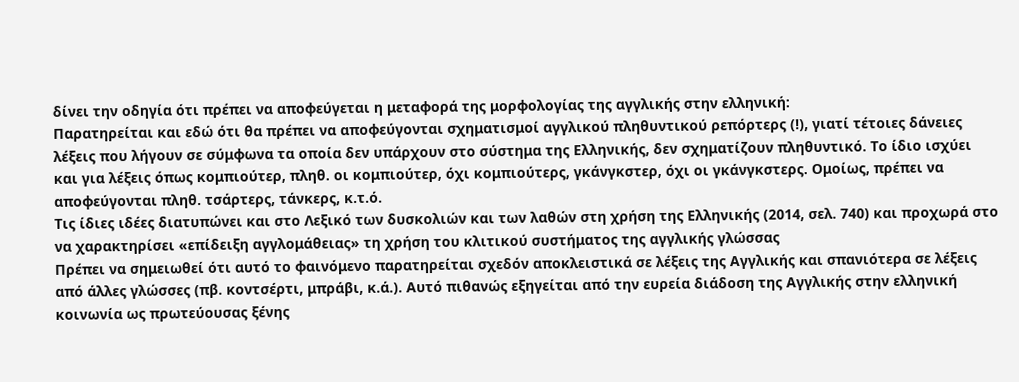δίνει την οδηγία ότι πρέπει να αποφεύγεται η μεταφορά της μορφολογίας της αγγλικής στην ελληνική:
Παρατηρείται και εδώ ότι θα πρέπει να αποφεύγονται σχηματισμοί αγγλικού πληθυντικού ρεπόρτερς (!), γιατί τέτοιες δάνειες λέξεις που λήγουν σε σύμφωνα τα οποία δεν υπάρχουν στο σύστημα της Ελληνικής, δεν σχηματίζουν πληθυντικό. Το ίδιο ισχύει και για λέξεις όπως κομπιούτερ, πληθ. οι κομπιούτερ, όχι κομπιούτερς, γκάνγκστερ, όχι οι γκάνγκστερς. Ομοίως, πρέπει να αποφεύγονται πληθ. τσάρτερς, τάνκερς, κ.τ.ό.
Τις ίδιες ιδέες διατυπώνει και στο Λεξικό των δυσκολιών και των λαθών στη χρήση της Ελληνικής (2014, σελ. 740) και προχωρά στο να χαρακτηρίσει «επίδειξη αγγλομάθειας» τη χρήση του κλιτικού συστήματος της αγγλικής γλώσσας
Πρέπει να σημειωθεί ότι αυτό το φαινόμενο παρατηρείται σχεδόν αποκλειστικά σε λέξεις της Αγγλικής και σπανιότερα σε λέξεις από άλλες γλώσσες (πβ. κοντσέρτι, μπράβι, κ.ά.). Αυτό πιθανώς εξηγείται από την ευρεία διάδοση της Αγγλικής στην ελληνική κοινωνία ως πρωτεύουσας ξένης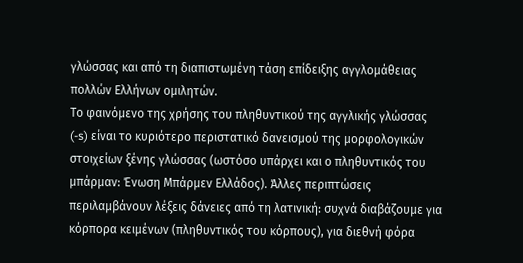γλώσσας και από τη διαπιστωμένη τάση επίδειξης αγγλομάθειας πολλών Ελλήνων ομιλητών.
Το φαινόμενο της χρήσης του πληθυντικού της αγγλικής γλώσσας (-s) είναι το κυριότερο περιστατικό δανεισμού της μορφολογικών στοιχείων ξένης γλώσσας (ωστόσο υπάρχει και ο πληθυντικός του μπάρμαν: Ένωση Μπάρμεν Ελλάδος). Άλλες περιπτώσεις περιλαμβάνουν λέξεις δάνειες από τη λατινική: συχνά διαβάζουμε για κόρπορα κειμένων (πληθυντικός του κόρπους), για διεθνή φόρα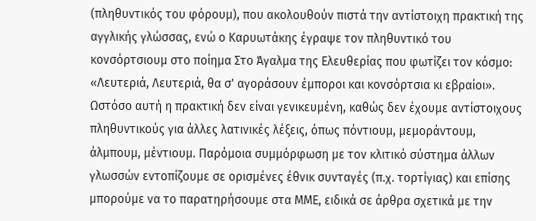(πληθυντικός του φόρουμ), που ακολουθούν πιστά την αντίστοιχη πρακτική της αγγλικής γλώσσας, ενώ ο Καρυωτάκης έγραψε τον πληθυντικό του κονσόρτσιουμ στο ποίημα Στο Άγαλμα της Eλευθερίας που φωτίζει τον κόσμο: «Λευτεριά, Λευτεριά, θα σ' αγοράσουν έμποροι και κονσόρτσια κι εβραίοι». Ωστόσο αυτή η πρακτική δεν είναι γενικευμένη, καθώς δεν έχουμε αντίστοιχους πληθυντικούς για άλλες λατινικές λέξεις, όπως πόντιουμ, μεμοράντουμ, άλμπουμ, μέντιουμ. Παρόμοια συμμόρφωση με τον κλιτικό σύστημα άλλων γλωσσών εντοπίζουμε σε ορισμένες έθνικ συνταγές (π.χ. τορτίγιας) και επίσης μπορούμε να το παρατηρήσουμε στα ΜΜΕ, ειδικά σε άρθρα σχετικά με την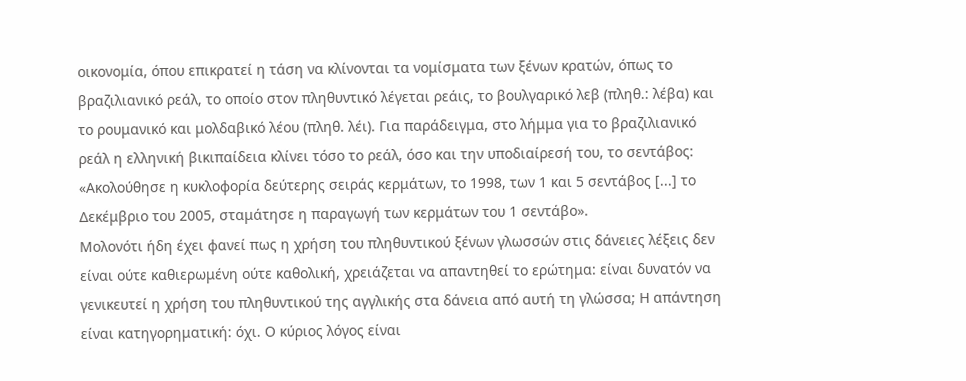οικονομία, όπου επικρατεί η τάση να κλίνονται τα νομίσματα των ξένων κρατών, όπως το βραζιλιανικό ρεάλ, το οποίο στον πληθυντικό λέγεται ρεάις, το βουλγαρικό λεβ (πληθ.: λέβα) και το ρουμανικό και μολδαβικό λέου (πληθ. λέι). Για παράδειγμα, στο λήμμα για το βραζιλιανικό ρεάλ η ελληνική βικιπαίδεια κλίνει τόσο το ρεάλ, όσο και την υποδιαίρεσή του, το σεντάβος: «Ακολούθησε η κυκλοφορία δεύτερης σειράς κερμάτων, το 1998, των 1 και 5 σεντάβος [...] το Δεκέμβριο του 2005, σταμάτησε η παραγωγή των κερμάτων του 1 σεντάβο».
Μολονότι ήδη έχει φανεί πως η χρήση του πληθυντικού ξένων γλωσσών στις δάνειες λέξεις δεν είναι ούτε καθιερωμένη ούτε καθολική, χρειάζεται να απαντηθεί το ερώτημα: είναι δυνατόν να γενικευτεί η χρήση του πληθυντικού της αγγλικής στα δάνεια από αυτή τη γλώσσα; Η απάντηση είναι κατηγορηματική: όχι. Ο κύριος λόγος είναι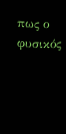πως ο φυσικός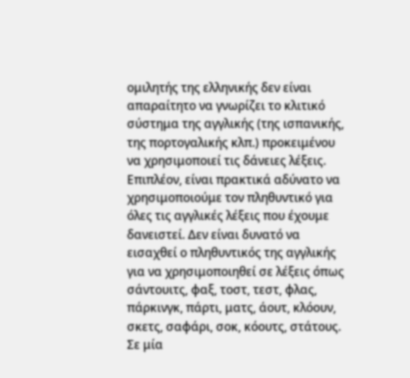ομιλητής της ελληνικής δεν είναι απαραίτητο να γνωρίζει το κλιτικό σύστημα της αγγλικής (της ισπανικής, της πορτογαλικής κλπ.) προκειμένου να χρησιμοποιεί τις δάνειες λέξεις. Επιπλέον, είναι πρακτικά αδύνατο να χρησιμοποιούμε τον πληθυντικό για όλες τις αγγλικές λέξεις που έχουμε δανειστεί. Δεν είναι δυνατό να εισαχθεί ο πληθυντικός της αγγλικής για να χρησιμοποιηθεί σε λέξεις όπως σάντουιτς, φαξ, τοστ, τεστ, φλας, πάρκινγκ, πάρτι, ματς, άουτ, κλόουν, σκετς, σαφάρι, σοκ, κόουτς, στάτους. Σε μία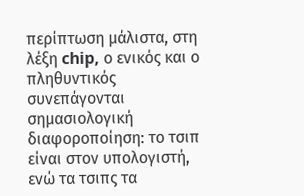περίπτωση μάλιστα, στη λέξη chip, ο ενικός και ο πληθυντικός συνεπάγονται σημασιολογική διαφοροποίηση: το τσιπ είναι στον υπολογιστή, ενώ τα τσιπς τα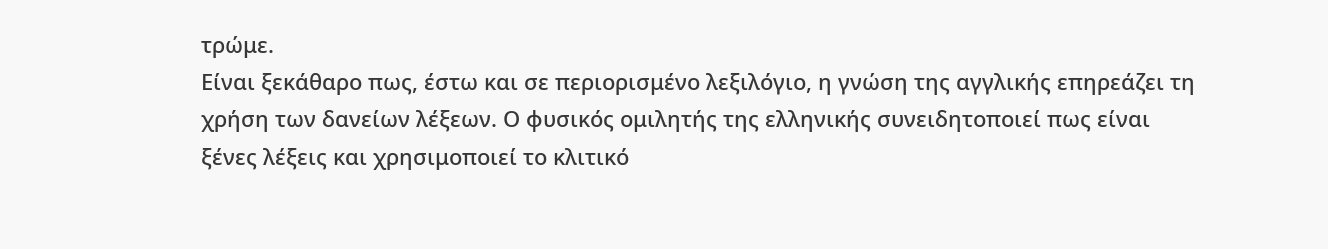τρώμε.
Είναι ξεκάθαρο πως, έστω και σε περιορισμένο λεξιλόγιο, η γνώση της αγγλικής επηρεάζει τη χρήση των δανείων λέξεων. Ο φυσικός ομιλητής της ελληνικής συνειδητοποιεί πως είναι ξένες λέξεις και χρησιμοποιεί το κλιτικό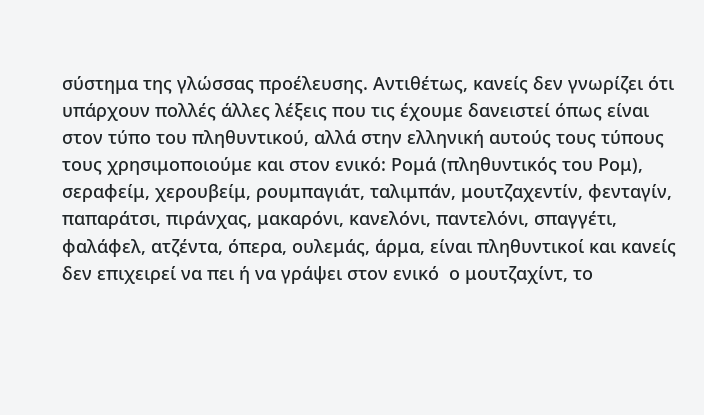σύστημα της γλώσσας προέλευσης. Αντιθέτως, κανείς δεν γνωρίζει ότι υπάρχουν πολλές άλλες λέξεις που τις έχουμε δανειστεί όπως είναι στον τύπο του πληθυντικού, αλλά στην ελληνική αυτούς τους τύπους τους χρησιμοποιούμε και στον ενικό: Ρομά (πληθυντικός του Ρομ), σεραφείμ, χερουβείμ, ρουμπαγιάτ, ταλιμπάν, μουτζαχεντίν, φενταγίν, παπαράτσι, πιράνχας, μακαρόνι, κανελόνι, παντελόνι, σπαγγέτι, φαλάφελ, ατζέντα, όπερα, ουλεμάς, άρμα, είναι πληθυντικοί και κανείς δεν επιχειρεί να πει ή να γράψει στον ενικό  ο μουτζαχίντ, το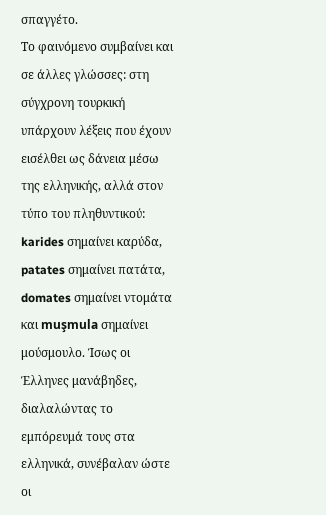σπαγγέτο.
Το φαινόμενο συμβαίνει και σε άλλες γλώσσες: στη σύγχρονη τουρκική υπάρχουν λέξεις που έχουν εισέλθει ως δάνεια μέσω της ελληνικής, αλλά στον τύπο του πληθυντικού: karides σημαίνει καρύδα, patates σημαίνει πατάτα, domates σημαίνει ντομάτα και muşmula σημαίνει μούσμουλο. Ίσως οι Έλληνες μανάβηδες, διαλαλώντας το εμπόρευμά τους στα ελληνικά, συνέβαλαν ώστε οι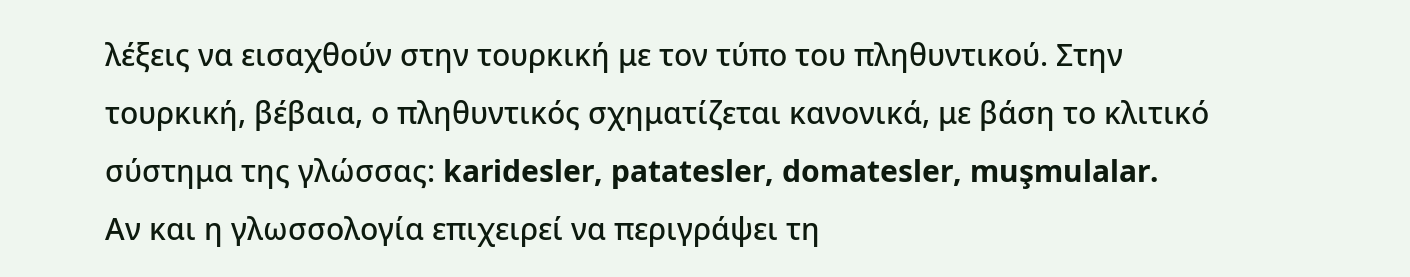λέξεις να εισαχθούν στην τουρκική με τον τύπο του πληθυντικού. Στην τουρκική, βέβαια, ο πληθυντικός σχηματίζεται κανονικά, με βάση το κλιτικό σύστημα της γλώσσας: karidesler, patatesler, domatesler, muşmulalar.
Αν και η γλωσσολογία επιχειρεί να περιγράψει τη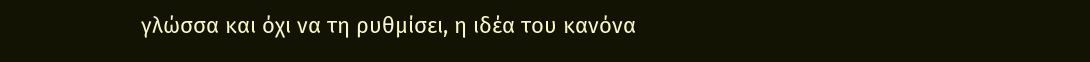γλώσσα και όχι να τη ρυθμίσει, η ιδέα του κανόνα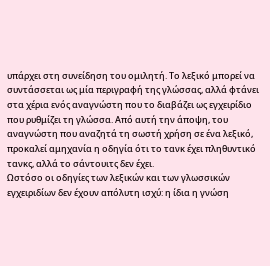υπάρχει στη συνείδηση του ομιλητή. Το λεξικό μπορεί να συντάσσεται ως μία περιγραφή της γλώσσας, αλλά φτάνει στα χέρια ενός αναγνώστη που το διαβάζει ως εγχειρίδιο που ρυθμίζει τη γλώσσα. Από αυτή την άποψη, του αναγνώστη που αναζητά τη σωστή χρήση σε ένα λεξικό, προκαλεί αμηχανία η οδηγία ότι το τανκ έχει πληθυντικό τανκς, αλλά το σάντουιτς δεν έχει.
Ωστόσο οι οδηγίες των λεξικών και των γλωσσικών εγχειριδίων δεν έχουν απόλυτη ισχύ: η ίδια η γνώση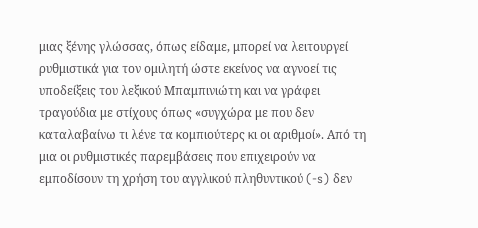μιας ξένης γλώσσας, όπως είδαμε, μπορεί να λειτουργεί ρυθμιστικά για τον ομιλητή ώστε εκείνος να αγνοεί τις υποδείξεις του λεξικού Μπαμπινιώτη και να γράφει τραγούδια με στίχους όπως «συγχώρα με που δεν καταλαβαίνω τι λένε τα κομπιούτερς κι οι αριθμοί». Από τη μια οι ρυθμιστικές παρεμβάσεις που επιχειρούν να εμποδίσουν τη χρήση του αγγλικού πληθυντικού (-s) δεν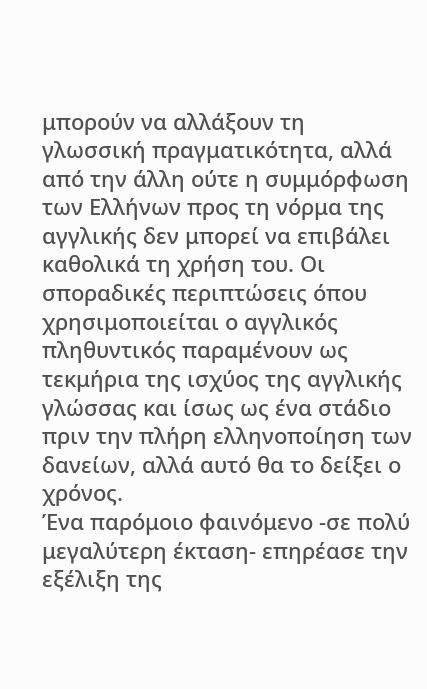μπορούν να αλλάξουν τη γλωσσική πραγματικότητα, αλλά  από την άλλη ούτε η συμμόρφωση των Ελλήνων προς τη νόρμα της αγγλικής δεν μπορεί να επιβάλει καθολικά τη χρήση του. Οι σποραδικές περιπτώσεις όπου χρησιμοποιείται ο αγγλικός πληθυντικός παραμένουν ως τεκμήρια της ισχύος της αγγλικής γλώσσας και ίσως ως ένα στάδιο πριν την πλήρη ελληνοποίηση των δανείων, αλλά αυτό θα το δείξει ο χρόνος.
Ένα παρόμοιο φαινόμενο -σε πολύ μεγαλύτερη έκταση- επηρέασε την εξέλιξη της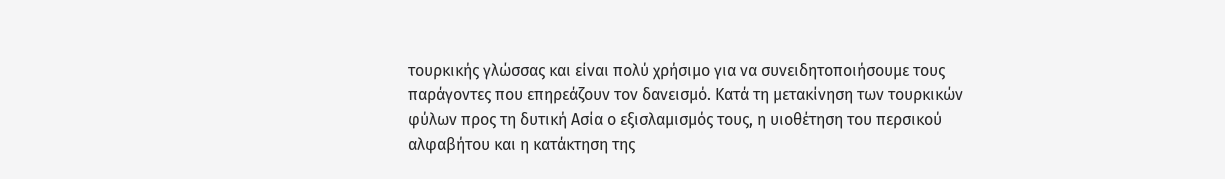τουρκικής γλώσσας και είναι πολύ χρήσιμο για να συνειδητοποιήσουμε τους παράγοντες που επηρεάζουν τον δανεισμό. Κατά τη μετακίνηση των τουρκικών φύλων προς τη δυτική Ασία ο εξισλαμισμός τους, η υιοθέτηση του περσικού αλφαβήτου και η κατάκτηση της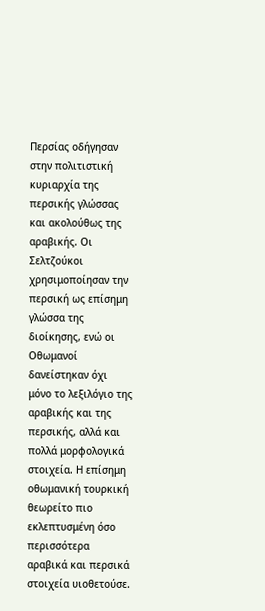Περσίας οδήγησαν στην πολιτιστική κυριαρχία της περσικής γλώσσας και ακολούθως της αραβικής. Οι Σελτζούκοι χρησιμοποίησαν την περσική ως επίσημη γλώσσα της διοίκησης, ενώ οι Οθωμανοί δανείστηκαν όχι μόνο το λεξιλόγιο της αραβικής και της περσικής, αλλά και πολλά μορφολογικά στοιχεία. Η επίσημη οθωμανική τουρκική θεωρείτο πιο εκλεπτυσμένη όσο περισσότερα αραβικά και περσικά στοιχεία υιοθετούσε.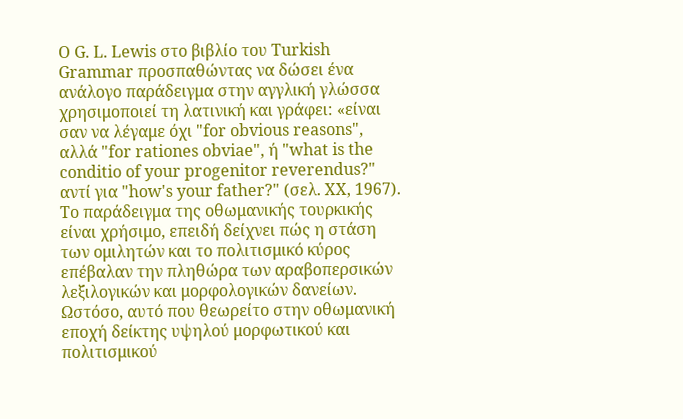Ο G. L. Lewis στο βιβλίο του Turkish Grammar προσπαθώντας να δώσει ένα ανάλογο παράδειγμα στην αγγλική γλώσσα χρησιμοποιεί τη λατινική και γράφει: «είναι σαν να λέγαμε όχι "for obvious reasons", αλλά "for rationes obviae", ή "what is the conditio of your progenitor reverendus?" αντί για "how's your father?" (σελ. XX, 1967).
Το παράδειγμα της οθωμανικής τουρκικής είναι χρήσιμο, επειδή δείχνει πώς η στάση των ομιλητών και το πολιτισμικό κύρος επέβαλαν την πληθώρα των αραβοπερσικών λεξιλογικών και μορφολογικών δανείων. Ωστόσο, αυτό που θεωρείτο στην οθωμανική εποχή δείκτης υψηλού μορφωτικού και πολιτισμικού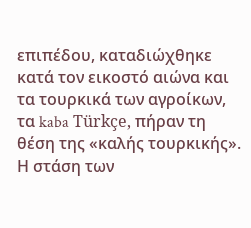επιπέδου, καταδιώχθηκε κατά τον εικοστό αιώνα και τα τουρκικά των αγροίκων, τα kaba Türkçe, πήραν τη θέση της «καλής τουρκικής».
Η στάση των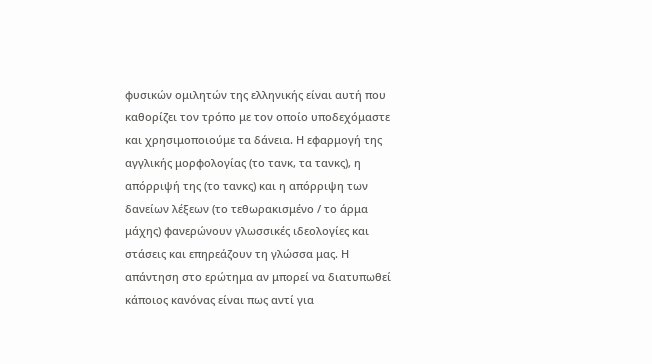φυσικών ομιλητών της ελληνικής είναι αυτή που καθορίζει τον τρόπο με τον οποίο υποδεχόμαστε και χρησιμοποιούμε τα δάνεια. Η εφαρμογή της αγγλικής μορφολογίας (το τανκ, τα τανκς), η απόρριψή της (το τανκς) και η απόρριψη των δανείων λέξεων (το τεθωρακισμένο / το άρμα μάχης) φανερώνουν γλωσσικές ιδεολογίες και στάσεις και επηρεάζουν τη γλώσσα μας. Η απάντηση στο ερώτημα αν μπορεί να διατυπωθεί κάποιος κανόνας είναι πως αντί για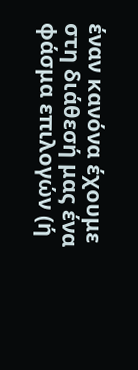έναν κανόνα έχουμε στη διάθεσή μας ένα φάσμα επιλογών (ή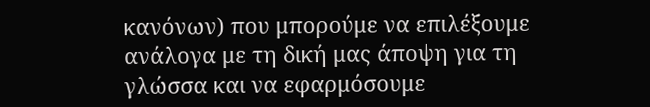κανόνων) που μπορούμε να επιλέξουμε ανάλογα με τη δική μας άποψη για τη γλώσσα και να εφαρμόσουμε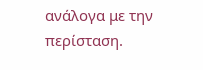ανάλογα με την περίσταση.